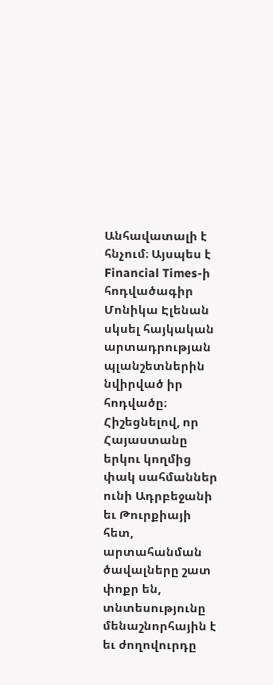Անհավատալի է հնչում։ Այսպես է Financial Times-ի հոդվածագիր Մոնիկա Էլենան սկսել հայկական արտադրության պլանշետներին նվիրված իր հոդվածը։ Հիշեցնելով, որ Հայաստանը երկու կողմից փակ սահմաններ ունի Ադրբեջանի եւ Թուրքիայի հետ, արտահանման ծավալները շատ փոքր են, տնտեսությունը մենաշնորհային է եւ ժողովուրդը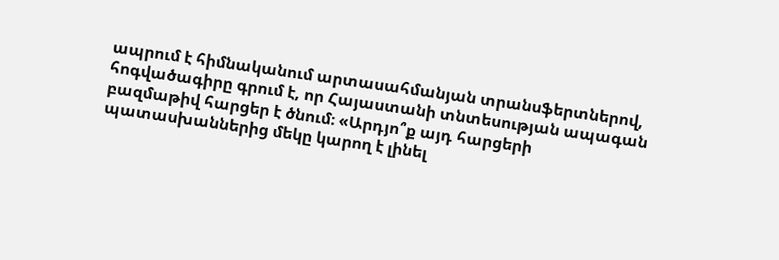ապրում է հիմնականում արտասահմանյան տրանսֆերտներով, հոգվածագիրը գրում է, որ Հայաստանի տնտեսության ապագան բազմաթիվ հարցեր է ծնում։ «Արդյո՞ք այդ հարցերի պատասխաններից մեկը կարող է լինել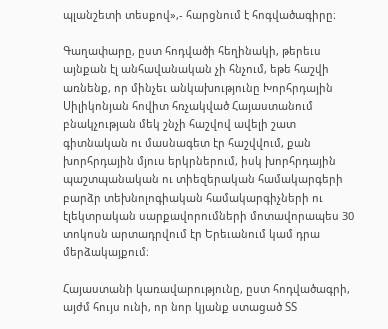պլանշետի տեսքով»,- հարցնում է հոգվածագիրը։

Գաղափարը, ըստ հոդվածի հեղինակի, թերեւս այնքան էլ անհավանական չի հնչում, եթե հաշվի առնենք, որ մինչեւ անկախությունը Խորհրդային Սիլիկոնյան հովիտ հռչակված Հայաստանում բնակչության մեկ շնչի հաշվով ավելի շատ գիտնական ու մասնագետ էր հաշվվում, քան խորհրդային մյուս երկրներում, իսկ խորհրդային պաշտպանական ու տիեզերական համակարգերի բարձր տեխնոլոգիական համակարգիչների ու էլեկտրական սարքավորումների մոտավորապես 30 տոկոսն արտադրվում էր Երեւանում կամ դրա մերձակայքում։

Հայաստանի կառավարությունը, ըստ հոդվածագրի, այժմ հույս ունի, որ նոր կյանք ստացած ՏՏ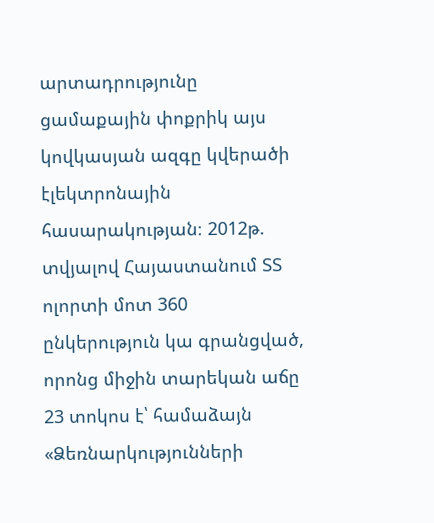արտադրությունը ցամաքային փոքրիկ այս կովկասյան ազգը կվերածի էլեկտրոնային հասարակության։ 2012թ. տվյալով Հայաստանում ՏՏ ոլորտի մոտ 360 ընկերություն կա գրանցված, որոնց միջին տարեկան աճը 23 տոկոս է՝ համաձայն «Ձեռնարկությունների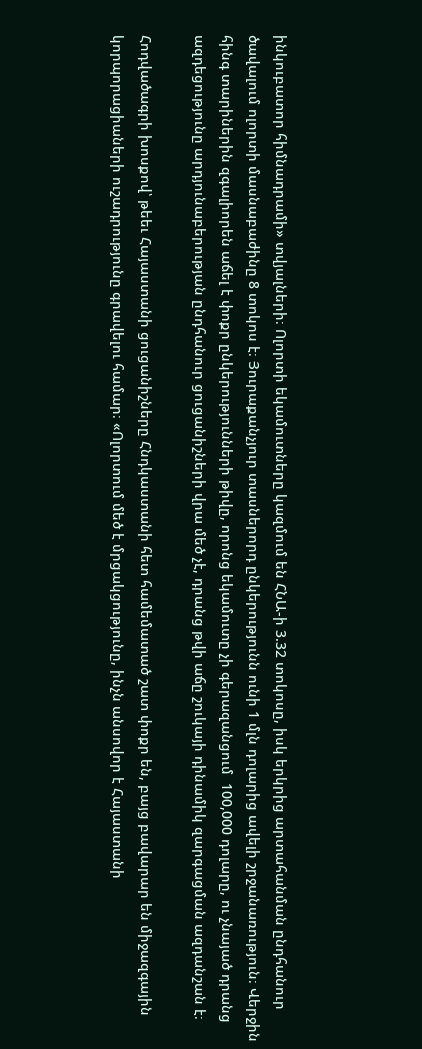ինկուբատոր հիմնադրամի» տվյալների։ Ոլորտի եկամուտները կազմում են ՀՆԱ-ի 3.32 տոկոսը, իսկ երկրից արտահանման ընդհանուր ծավալում ոլորտի մասնաբաժինը 8 տոկոս է։ Յուրաքանչյուր տասներորդ ընկերությունն ունի 1 մլն դոլարից ավելի շրջանառություն։ Վերջին հինգ տարիներին զգալիորեն աճել է փոքր ընկերությունների թիվը, որոնց եկամուտը չի գերազանցում  100,000 դոլարը, ու չնայած դրանց ազդեցությունը արդյունաբերության ընդհանուր ցուցանիշների վրա մեծ չէ, դրանց թվի աճը շուկայի դինամիկ զարգացման ազդանշան է։

Հոդվածագրի խոսքով՝ թեեւ Հայաստանի ցուցանիշները Հնդկաստանի հետ համեմատած շատ փոքր են, բայց բավարար են միջազգային կորպորացիաների ուշադրությունը գրավելու համար։ «Ոլորտում մեծ է մրցակցությունը, ինչն անսովոր է Հայաստանի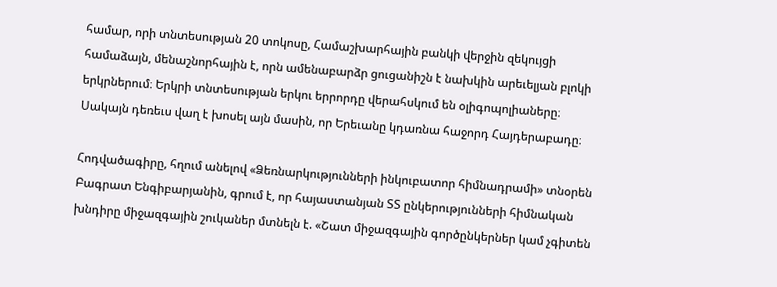համար, որի տնտեսության 20 տոկոսը, Համաշխարհային բանկի վերջին զեկույցի համաձայն, մենաշնորհային է, որն ամենաբարձր ցուցանիշն է նախկին արեւելյան բլոկի երկրներում։ Երկրի տնտեսության երկու երրորդը վերահսկում են օլիգոպոլիաները։ Սակայն դեռեւս վաղ է խոսել այն մասին, որ Երեւանը կդառնա հաջորդ Հայդերաբադը։

Հոդվածագիրը, հղում անելով «Ձեռնարկությունների ինկուբատոր հիմնադրամի» տնօրեն Բագրատ Ենգիբարյանին, գրում է, որ հայաստանյան ՏՏ ընկերությունների հիմնական խնդիրը միջազգային շուկաներ մտնելն է. «Շատ միջազգային գործընկերներ կամ չգիտեն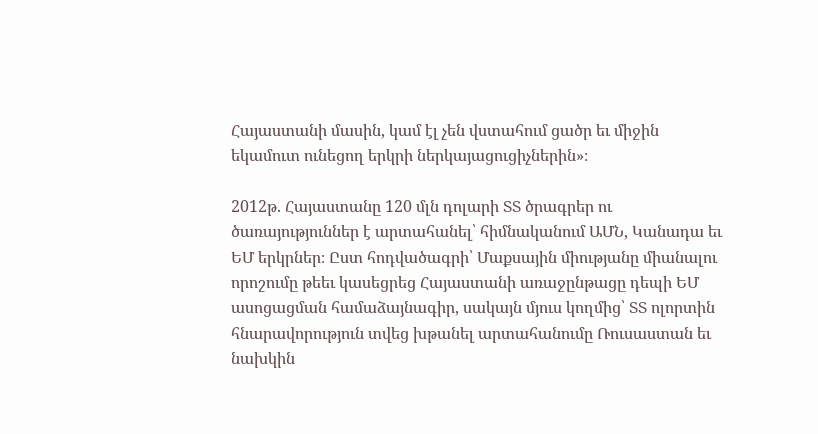Հայաստանի մասին, կամ էլ չեն վստահում ցածր եւ միջին եկամուտ ունեցող երկրի ներկայացուցիչներին»։

2012թ. Հայաստանը 120 մլն դոլարի ՏՏ ծրագրեր ու ծառայություններ է արտահանել՝ հիմնականում ԱՄՆ, Կանադա եւ ԵՄ երկրներ։ Ըստ հոդվածագրի՝ Մաքսային միությանը միանալու որոշումը թեեւ կասեցրեց Հայաստանի առաջընթացը դեպի ԵՄ ասոցացման համաձայնագիր, սակայն մյուս կողմից՝ ՏՏ ոլորտին հնարավորություն տվեց խթանել արտահանումը Ռուսաստան եւ նախկին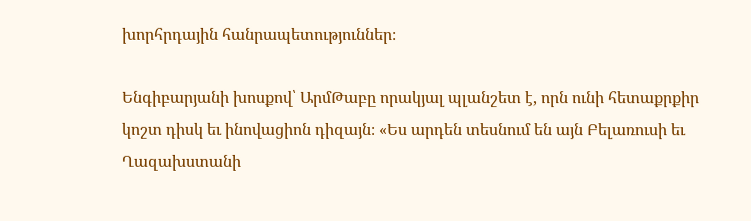խորհրդային հանրապետություններ։

Ենգիբարյանի խոսքով՝ ԱրմԹաբը որակյալ պլանշետ է, որն ունի հետաքրքիր կոշտ դիսկ եւ ինովացիոն դիզայն։ «Ես արդեն տեսնում են այն Բելառուսի եւ Ղազախստանի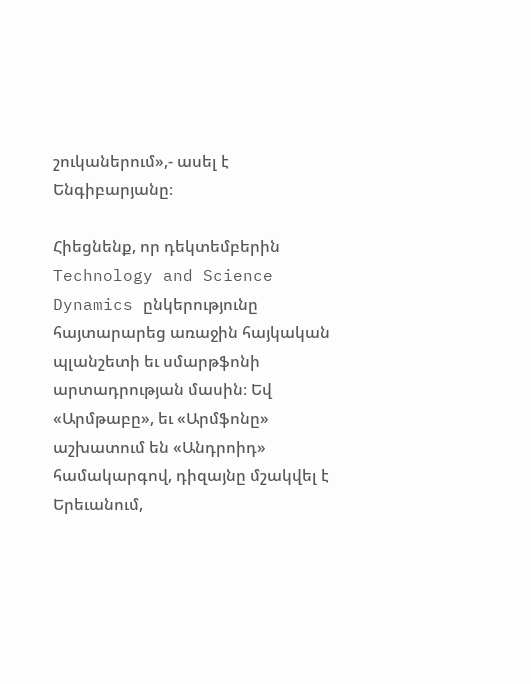շուկաներում»,- ասել է Ենգիբարյանը։

Հիեցնենք, որ դեկտեմբերին Technology and Science Dynamics ընկերությունը հայտարարեց առաջին հայկական պլանշետի եւ սմարթֆոնի արտադրության մասին։ Եվ «Արմթաբը», եւ «Արմֆոնը» աշխատում են «Անդրոիդ» համակարգով, դիզայնը մշակվել է Երեւանում,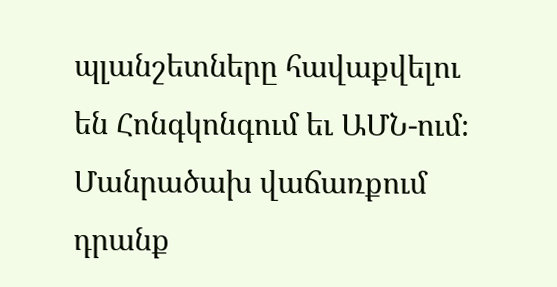պլանշետները հավաքվելու են Հոնգկոնգում եւ ԱՄՆ-ում։ Մանրածախ վաճառքում դրանք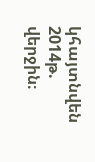կհայտնվեն 2014թ. վերջին։